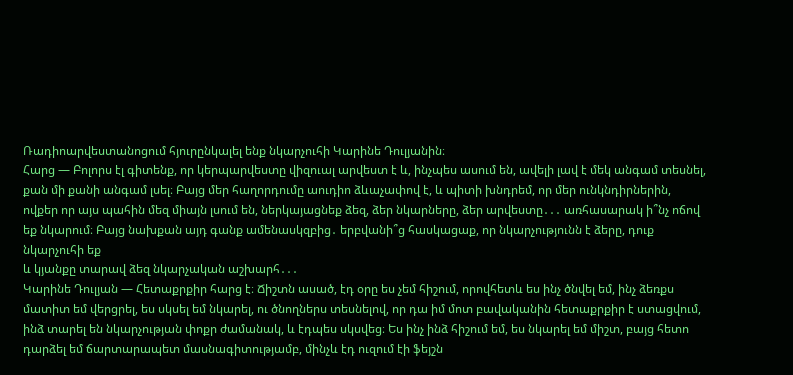Ռադիոարվեստանոցում հյուրընկալել ենք նկարչուհի Կարինե Դուլյանին։
Հարց — Բոլորս էլ գիտենք, որ կերպարվեստը վիզուալ արվեստ է և, ինչպես ասում են, ավելի լավ է մեկ անգամ տեսնել, քան մի քանի անգամ լսել։ Բայց մեր հաղորդումը աուդիո ձևաչափով է, և պիտի խնդրեմ, որ մեր ունկնդիրներին, ովքեր որ այս պահին մեզ միայն լսում են, ներկայացնեք ձեզ, ձեր նկարները, ձեր արվեստը․․․ առհասարակ ի՞նչ ոճով եք նկարում։ Բայց նախքան այդ գանք ամենասկզբից․ երբվանի՞ց հասկացաք, որ նկարչությունն է ձերը, դուք նկարչուհի եք
և կյանքը տարավ ձեզ նկարչական աշխարհ․․․
Կարինե Դուլյան — Հետաքրքիր հարց է։ Ճիշտն ասած, էդ օրը ես չեմ հիշում, որովհետև ես ինչ ծնվել եմ, ինչ ձեռքս մատիտ եմ վերցրել, ես սկսել եմ նկարել, ու ծնողներս տեսնելով, որ դա իմ մոտ բավականին հետաքրքիր է ստացվում, ինձ տարել են նկարչության փոքր ժամանակ, և էդպես սկսվեց։ Ես ինչ ինձ հիշում եմ, ես նկարել եմ միշտ, բայց հետո դարձել եմ ճարտարապետ մասնագիտությամբ, մինչև էդ ուզում էի ֆեյշն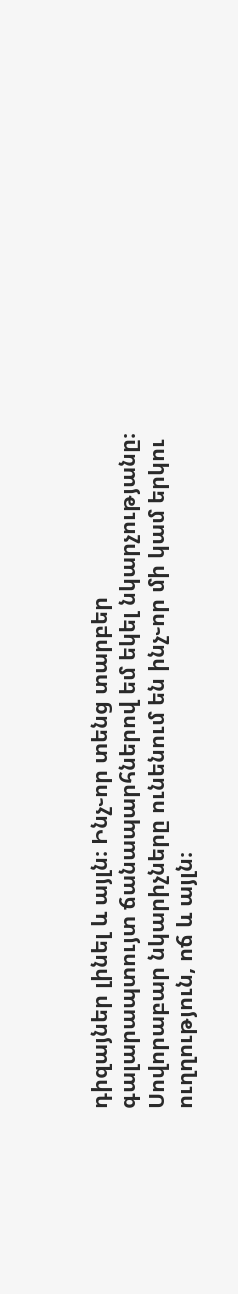դիզայներ լինել և այլն։ Ինչ֊որ տենց տարբեր գալարապտույտ ճանապարհներով եմ եկել նկարչությանը։ Սովորաբար նկարիչները ունենում են ինչ֊որ մի կամ երկու ուղղություն, ոճ և այլն։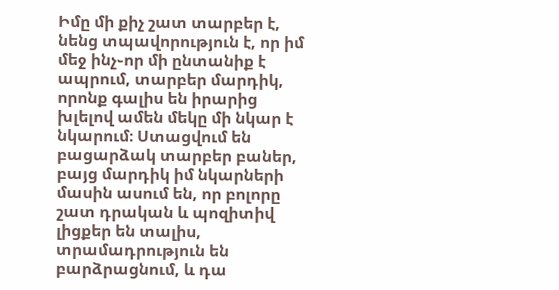Իմը մի քիչ շատ տարբեր է, նենց տպավորություն է, որ իմ մեջ ինչ֊որ մի ընտանիք է ապրում, տարբեր մարդիկ, որոնք գալիս են իրարից խլելով ամեն մեկը մի նկար է նկարում։ Ստացվում են բացարձակ տարբեր բաներ, բայց մարդիկ իմ նկարների մասին ասում են, որ բոլորը շատ դրական և պոզիտիվ լիցքեր են տալիս, տրամադրություն են բարձրացնում, և դա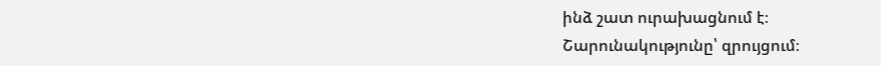ինձ շատ ուրախացնում է։
Շարունակությունը՝ զրույցում։